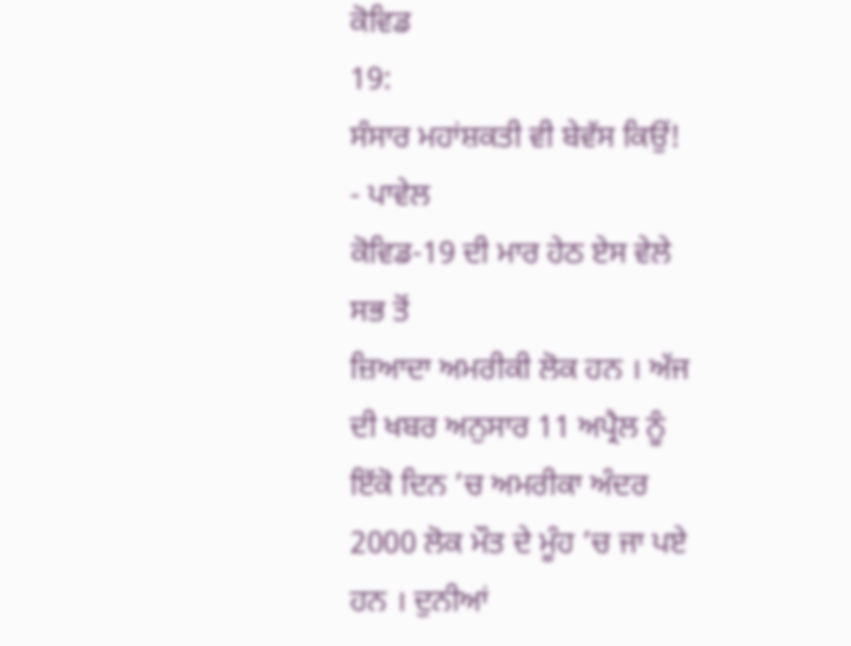ਕੋਵਿਡ
19:
ਸੰਸਾਰ ਮਹਾਂਸ਼ਕਤੀ ਵੀ ਬੇਵੱਸ ਕਿਉਂ!
- ਪਾਵੇਲ
ਕੋਵਿਡ-19 ਦੀ ਮਾਰ ਹੇਠ ਏਸ ਵੇਲੇ ਸਭ ਤੋਂ
ਜ਼ਿਆਦਾ ਅਮਰੀਕੀ ਲੋਕ ਹਨ । ਅੱਜ ਦੀ ਖਬਰ ਅਨੁਸਾਰ 11 ਅਪ੍ਰੈਲ ਨੂੰ ਇੱਕੋ ਦਿਨ ’ਚ ਅਮਰੀਕਾ ਅੰਦਰ 2000 ਲੋਕ ਮੌਤ ਦੇ ਮੂੰਹ ’ਚ ਜਾ ਪਏ ਹਨ । ਦੁਨੀਆਂ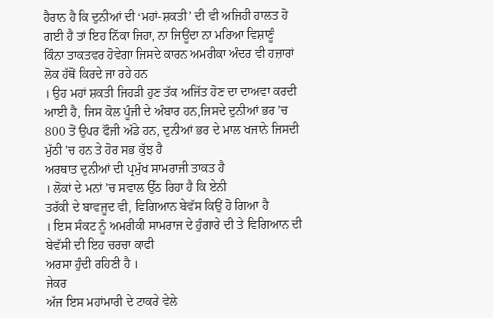ਹੈਰਾਨ ਹੈ ਕਿ ਦੁਨੀਆਂ ਦੀ ‘ਮਹਾਂ-ਸ਼ਕਤੀ’ ਦੀ ਵੀ ਅਜਿਹੀ ਹਾਲਤ ਹੋ ਗਈ ਹੈ ਤਾਂ ਇਹ ਨਿੱਕਾ ਜਿਹਾ, ਨਾ ਜਿਊਂਦਾ ਨਾ ਮਰਿਆ ਵਿਸ਼ਾਣੂੰ
ਕਿੰਨਾ ਤਾਕਤਵਰ ਹੋਵੇਗਾ ਜਿਸਦੇ ਕਾਰਨ ਅਮਰੀਕਾ ਅੰਦਰ ਵੀ ਹਜ਼ਾਰਾਂ ਲੋਕ ਹੱਥੋਂ ਕਿਰਦੇ ਜਾ ਰਹੇ ਹਨ
। ਉਹ ਮਹਾਂ ਸ਼ਕਤੀ ਜਿਹੜੀ ਹੁਣ ਤੱਕ ਅਜਿੱਤ ਹੋਣ ਦਾ ਦਾਅਵਾ ਕਰਦੀ ਆਈ ਹੈ, ਜਿਸ ਕੋਲ ਪੂੰਜੀ ਦੇ ਅੰਬਾਰ ਹਨ,ਜਿਸਦੇ ਦੁਨੀਆਂ ਭਰ ’ਚ 800 ਤੋਂ ਉਪਰ ਫੌਜੀ ਅੱਡੇ ਹਨ, ਦੁਨੀਆਂ ਭਰ ਦੇ ਮਾਲ ਖਜਾਨੇ ਜਿਸਦੀ ਮੁੱਠੀ ’ਚ ਹਨ ਤੇ ਹੋਰ ਸਭ ਕੁੱਝ ਹੈ
ਅਰਥਾਤ ਦੁਨੀਆਂ ਦੀ ਪ੍ਰਮੁੱਖ ਸਾਮਰਾਜੀ ਤਾਕਤ ਹੈ
। ਲੋਕਾਂ ਦੇ ਮਨਾਂ ’ਚ ਸਵਾਲ ਉੱਠ ਰਿਹਾ ਹੈ ਕਿ ਏਨੀ
ਤਰੱਕੀ ਦੇ ਬਾਵਜੂਦ ਵੀ, ਵਿਗਿਆਨ ਬੇਵੱਸ ਕਿਉਂ ਹੋ ਗਿਆ ਹੈ
। ਇਸ ਸੰਕਟ ਨੂੰ ਅਮਰੀਕੀ ਸਾਮਰਾਜ ਦੇ ਹੁੰਗਾਰੇ ਦੀ ਤੇ ਵਿਗਿਆਨ ਦੀ ਬੇਵੱਸੀ ਦੀ ਇਹ ਚਰਚਾ ਕਾਫੀ
ਅਰਸਾ ਹੁੰਦੀ ਰਹਿਣੀ ਹੈ ।
ਜੇਕਰ
ਅੱਜ ਇਸ ਮਹਾਂਮਾਰੀ ਦੇ ਟਾਕਰੇ ਵੇਲੇ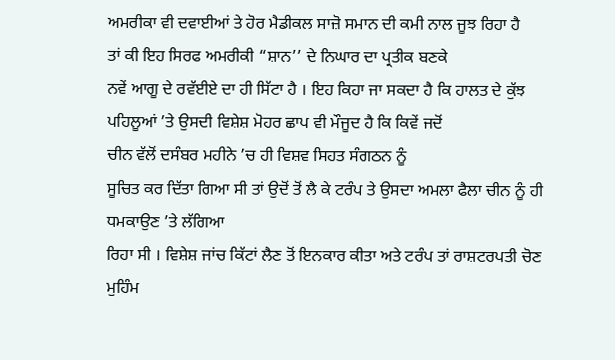ਅਮਰੀਕਾ ਵੀ ਦਵਾਈਆਂ ਤੇ ਹੋਰ ਮੈਡੀਕਲ ਸਾਜ਼ੋ ਸਮਾਨ ਦੀ ਕਮੀ ਨਾਲ ਜੂਝ ਰਿਹਾ ਹੈ
ਤਾਂ ਕੀ ਇਹ ਸਿਰਫ ਅਮਰੀਕੀ “ਸ਼ਾਨ’’ ਦੇ ਨਿਘਾਰ ਦਾ ਪ੍ਰਤੀਕ ਬਣਕੇ
ਨਵੇਂ ਆਗੂ ਦੇ ਰਵੱਈਏ ਦਾ ਹੀ ਸਿੱਟਾ ਹੈ । ਇਹ ਕਿਹਾ ਜਾ ਸਕਦਾ ਹੈ ਕਿ ਹਾਲਤ ਦੇ ਕੁੱਝ ਪਹਿਲੂਆਂ ’ਤੇ ਉਸਦੀ ਵਿਸ਼ੇਸ਼ ਮੋਹਰ ਛਾਪ ਵੀ ਮੌਜੂਦ ਹੈ ਕਿ ਕਿਵੇਂ ਜਦੋਂ
ਚੀਨ ਵੱਲੋਂ ਦਸੰਬਰ ਮਹੀਨੇ ’ਚ ਹੀ ਵਿਸ਼ਵ ਸਿਹਤ ਸੰਗਠਨ ਨੂੰ
ਸੂਚਿਤ ਕਰ ਦਿੱਤਾ ਗਿਆ ਸੀ ਤਾਂ ਉਦੋਂ ਤੋਂ ਲੈ ਕੇ ਟਰੰਪ ਤੇ ਉਸਦਾ ਅਮਲਾ ਫੈਲਾ ਚੀਨ ਨੂੰ ਹੀ
ਧਮਕਾਉਣ ’ਤੇ ਲੱਗਿਆ
ਰਿਹਾ ਸੀ । ਵਿਸ਼ੇਸ਼ ਜਾਂਚ ਕਿੱਟਾਂ ਲੈਣ ਤੋਂ ਇਨਕਾਰ ਕੀਤਾ ਅਤੇ ਟਰੰਪ ਤਾਂ ਰਾਸ਼ਟਰਪਤੀ ਚੋਣ ਮੁਹਿੰਮ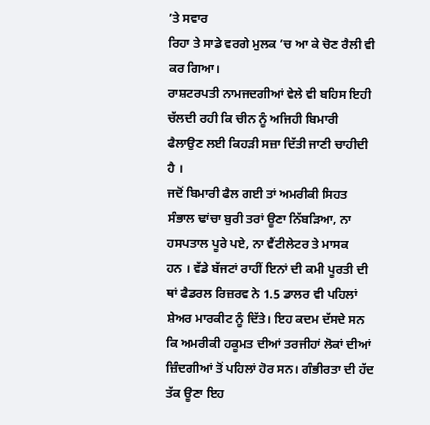’ਤੇ ਸਵਾਰ
ਰਿਹਾ ਤੇ ਸਾਡੇ ਵਰਗੇ ਮੁਲਕ ’ਚ ਆ ਕੇ ਚੋਣ ਰੈਲੀ ਵੀ ਕਰ ਗਿਆ।
ਰਾਸ਼ਟਰਪਤੀ ਨਾਮਜਦਗੀਆਂ ਵੇਲੇ ਵੀ ਬਹਿਸ ਇਹੀ
ਚੱਲਦੀ ਰਹੀ ਕਿ ਚੀਨ ਨੂੰ ਅਜਿਹੀ ਬਿਮਾਰੀ ਫੈਲਾਉਣ ਲਈ ਕਿਹੜੀ ਸਜ਼ਾ ਦਿੱਤੀ ਜਾਣੀ ਚਾਹੀਦੀ ਹੈ ।
ਜਦੋਂ ਬਿਮਾਰੀ ਫੈਲ ਗਈ ਤਾਂ ਅਮਰੀਕੀ ਸਿਹਤ ਸੰਭਾਲ ਢਾਂਚਾ ਬੁਰੀ ਤਰਾਂ ਊਣਾ ਨਿੱਬੜਿਆ, ਨਾ ਹਸਪਤਾਲ ਪੂਰੇ ਪਏ, ਨਾ ਵੈਂਟੀਲੇਟਰ ਤੇ ਮਾਸਕ
ਹਨ । ਵੱਡੇ ਬੱਜਟਾਂ ਰਾਹੀਂ ਇਨਾਂ ਦੀ ਕਮੀ ਪੂਰਤੀ ਦੀ ਥਾਂ ਫੈਡਰਲ ਰਿਜ਼ਰਵ ਨੇ 1.5 ਡਾਲਰ ਵੀ ਪਹਿਲਾਂ
ਸ਼ੇਅਰ ਮਾਰਕੀਟ ਨੂੰ ਦਿੱਤੇ। ਇਹ ਕਦਮ ਦੱਸਦੇ ਸਨ
ਕਿ ਅਮਰੀਕੀ ਹਕੂਮਤ ਦੀਆਂ ਤਰਜੀਹਾਂ ਲੋਕਾਂ ਦੀਆਂ ਜ਼ਿੰਦਗੀਆਂ ਤੋਂ ਪਹਿਲਾਂ ਹੋਰ ਸਨ। ਗੰਭੀਰਤਾ ਦੀ ਹੱਦ ਤੱਕ ਊਣਾ ਇਹ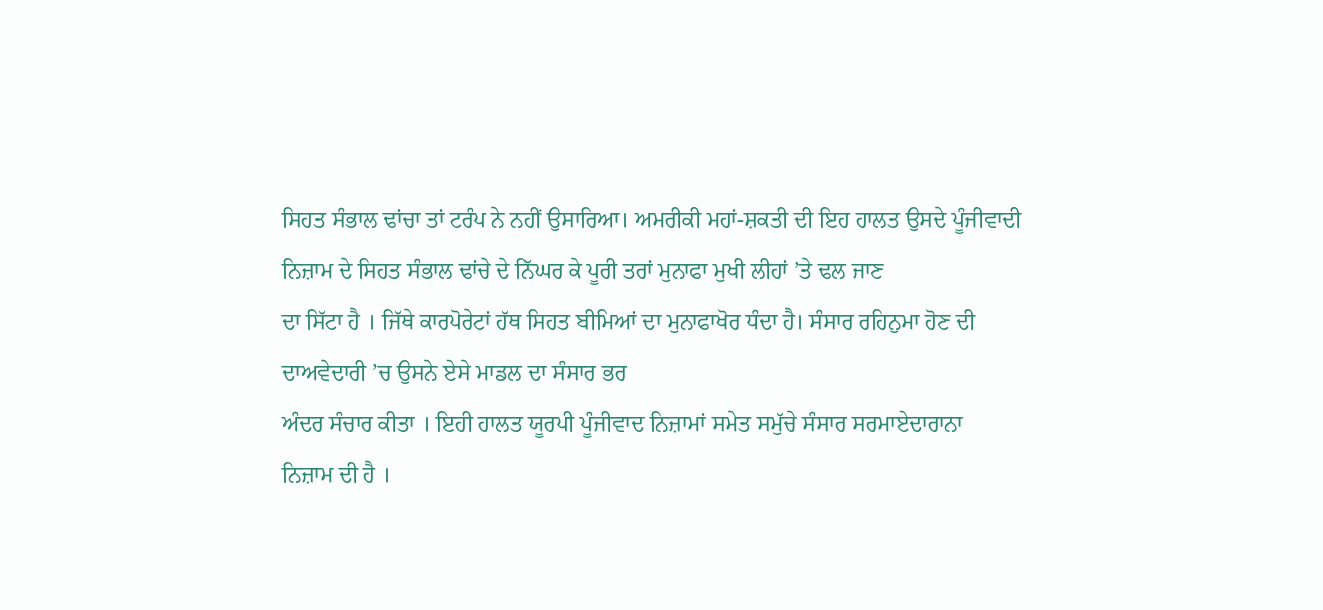ਸਿਹਤ ਸੰਭਾਲ ਢਾਂਚਾ ਤਾਂ ਟਰੰਪ ਨੇ ਨਹੀਂ ਉਸਾਰਿਆ। ਅਮਰੀਕੀ ਮਹਾਂ-ਸ਼ਕਤੀ ਦੀ ਇਹ ਹਾਲਤ ਉਸਦੇ ਪੂੰਜੀਵਾਦੀ
ਨਿਜ਼ਾਮ ਦੇ ਸਿਹਤ ਸੰਭਾਲ ਢਾਂਚੇ ਦੇ ਨਿੱਘਰ ਕੇ ਪੂਰੀ ਤਰਾਂ ਮੁਨਾਫਾ ਮੁਖੀ ਲੀਹਾਂ ’ਤੇ ਢਲ ਜਾਣ
ਦਾ ਸਿੱਟਾ ਹੈ । ਜਿੱਥੇ ਕਾਰਪੋਰੇਟਾਂ ਹੱਥ ਸਿਹਤ ਬੀਮਿਆਂ ਦਾ ਮੁਨਾਫਾਖੋਰ ਧੰਦਾ ਹੈ। ਸੰਸਾਰ ਰਹਿਨੁਮਾ ਹੋਣ ਦੀ
ਦਾਅਵੇਦਾਰੀ ’ਚ ਉਸਨੇ ਏਸੇ ਮਾਡਲ ਦਾ ਸੰਸਾਰ ਭਰ
ਅੰਦਰ ਸੰਚਾਰ ਕੀਤਾ । ਇਹੀ ਹਾਲਤ ਯੂਰਪੀ ਪੂੰਜੀਵਾਦ ਨਿਜ਼ਾਮਾਂ ਸਮੇਤ ਸਮੁੱਚੇ ਸੰਸਾਰ ਸਰਮਾਏਦਾਰਾਨਾ
ਨਿਜ਼ਾਮ ਦੀ ਹੈ ।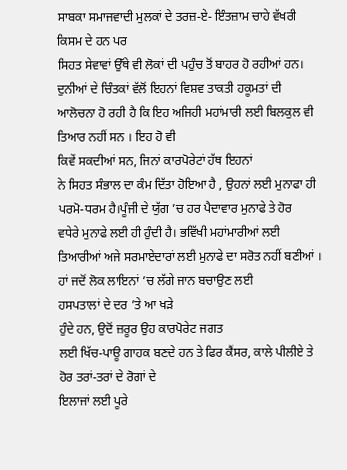ਸਾਬਕਾ ਸਮਾਜਵਾਦੀ ਮੁਲਕਾਂ ਦੇ ਤਰਜ਼-ਏ- ਇੰਤਜ਼ਾਮ ਚਾਹੇ ਵੱਖਰੀ ਕਿਸਮ ਦੇ ਹਨ ਪਰ
ਸਿਹਤ ਸੇਵਾਵਾਂ ਉੱਥੇ ਵੀ ਲੋਕਾਂ ਦੀ ਪਹੁੰਚ ਤੋਂ ਬਾਹਰ ਹੋ ਰਹੀਆਂ ਹਨ। ਦੁਨੀਆਂ ਦੇ ਚਿੰਤਕਾਂ ਵੱਲੋਂ ਇਹਨਾਂ ਵਿਸ਼ਵ ਤਾਕਤੀ ਹਕੂਮਤਾਂ ਦੀ
ਆਲੋਚਨਾ ਹੋ ਰਹੀ ਹੈ ਕਿ ਇਹ ਅਜਿਹੀ ਮਹਾਂਮਾਰੀ ਲਈ ਬਿਲਕੁਲ ਵੀ ਤਿਆਰ ਨਹੀਂ ਸਨ । ਇਹ ਹੋ ਵੀ
ਕਿਵੇਂ ਸਕਦੀਆਂ ਸਨ, ਜਿਨਾਂ ਕਾਰਪੋਰੇਟਾਂ ਹੱਥ ਇਹਨਾਂ
ਨੇ ਸਿਹਤ ਸੰਭਾਲ ਦਾ ਕੰਮ ਦਿੱਤਾ ਹੋਇਆ ਹੈ , ਉਹਨਾਂ ਲਈ ਮੁਨਾਫਾ ਹੀ ਪਰਮੋ-ਧਰਮ ਹੈ।ਪੂੰਜੀ ਦੇ ਯੁੱਗ ’ਚ ਹਰ ਪੈਦਾਵਾਰ ਮੁਨਾਫੇ ਤੇ ਹੋਰ
ਵਧੇਰੇ ਮੁਨਾਫੇ ਲਈ ਹੀ ਹੁੰਦੀ ਹੈ। ਭਵਿੱਖੀ ਮਹਾਂਮਾਰੀਆਂ ਲਈ ਤਿਆਰੀਆਂ ਅਜੇ ਸਰਮਾਏਦਾਰਾਂ ਲਈ ਮੁਨਾਫੇ ਦਾ ਸਰੋਤ ਨਹੀਂ ਬਣੀਆਂ । ਹਾਂ ਜਦੋਂ ਲੋਕ ਲਾਇਨਾਂ ’ਚ ਲੱਗੇ ਜਾਨ ਬਚਾਉਣ ਲਈ
ਹਸਪਤਾਲਾਂ ਦੇ ਦਰ ’ਤੇ ਆ ਖੜੇ
ਹੁੰਦੇ ਹਨ, ਉਦੋਂ ਜ਼ਰੂਰ ਉਹ ਕਾਰਪੋਰੇਟ ਜਗਤ
ਲਈ ਖਿੱਚ-ਪਾਊ ਗਾਹਕ ਬਣਦੇ ਹਨ ਤੇ ਫਿਰ ਕੈਂਸਰ, ਕਾਲੇ ਪੀਲੀਏ ਤੇ ਹੋਰ ਤਰਾਂ-ਤਰਾਂ ਦੇ ਰੋਗਾਂ ਦੇ
ਇਲਾਜਾਂ ਲਈ ਪੂਰੇ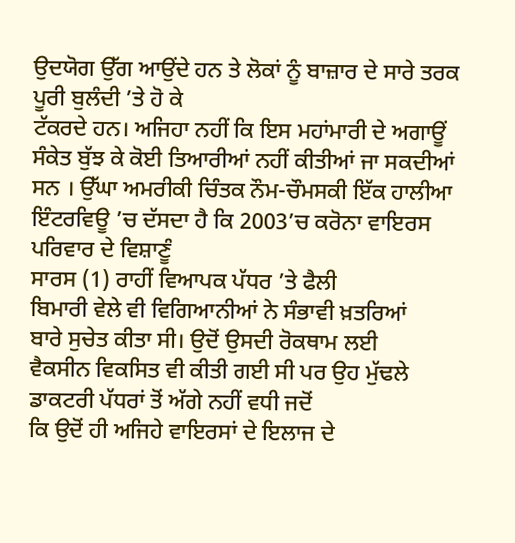ਉਦਯੋਗ ਉੱਗ ਆਉਂਦੇ ਹਨ ਤੇ ਲੋਕਾਂ ਨੂੰ ਬਾਜ਼ਾਰ ਦੇ ਸਾਰੇ ਤਰਕ ਪੂਰੀ ਬੁਲੰਦੀ ’ਤੇ ਹੋ ਕੇ
ਟੱਕਰਦੇ ਹਨ। ਅਜਿਹਾ ਨਹੀਂ ਕਿ ਇਸ ਮਹਾਂਮਾਰੀ ਦੇ ਅਗਾਊਂ ਸੰਕੇਤ ਬੁੱਝ ਕੇ ਕੋਈ ਤਿਆਰੀਆਂ ਨਹੀਂ ਕੀਤੀਆਂ ਜਾ ਸਕਦੀਆਂ ਸਨ । ਉੱਘਾ ਅਮਰੀਕੀ ਚਿੰਤਕ ਨੌਮ-ਚੌਮਸਕੀ ਇੱਕ ਹਾਲੀਆ
ਇੰਟਰਵਿਊ ’ਚ ਦੱਸਦਾ ਹੈ ਕਿ 2003’ਚ ਕਰੋਨਾ ਵਾਇਰਸ ਪਰਿਵਾਰ ਦੇ ਵਿਸ਼ਾਣੂੰ
ਸਾਰਸ (1) ਰਾਹੀਂ ਵਿਆਪਕ ਪੱਧਰ ’ਤੇ ਫੈਲੀ
ਬਿਮਾਰੀ ਵੇਲੇ ਵੀ ਵਿਗਿਆਨੀਆਂ ਨੇ ਸੰਭਾਵੀ ਖ਼ਤਰਿਆਂ
ਬਾਰੇ ਸੁਚੇਤ ਕੀਤਾ ਸੀ। ਉਦੋਂ ਉਸਦੀ ਰੋਕਥਾਮ ਲਈ
ਵੈਕਸੀਨ ਵਿਕਸਿਤ ਵੀ ਕੀਤੀ ਗਈ ਸੀ ਪਰ ਉਹ ਮੁੱਢਲੇ ਡਾਕਟਰੀ ਪੱਧਰਾਂ ਤੋਂ ਅੱਗੇ ਨਹੀਂ ਵਧੀ ਜਦੋਂ
ਕਿ ਉਦੋਂ ਹੀ ਅਜਿਹੇ ਵਾਇਰਸਾਂ ਦੇ ਇਲਾਜ ਦੇ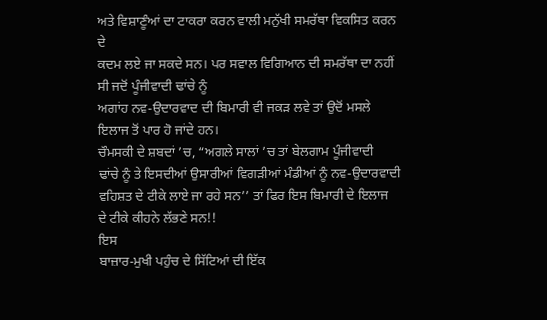ਅਤੇ ਵਿਸ਼ਾਣੂੰਆਂ ਦਾ ਟਾਕਰਾ ਕਰਨ ਵਾਲੀ ਮਨੁੱਖੀ ਸਮਰੱਥਾ ਵਿਕਸਿਤ ਕਰਨ ਦੇ
ਕਦਮ ਲਏ ਜਾ ਸਕਦੇ ਸਨ। ਪਰ ਸਵਾਲ ਵਿਗਿਆਨ ਦੀ ਸਮਰੱਥਾ ਦਾ ਨਹੀਂ ਸੀ ਜਦੋਂ ਪੂੰਜੀਵਾਦੀ ਢਾਂਚੇ ਨੂੰ
ਅਗਾਂਹ ਨਵ-ਉਦਾਰਵਾਦ ਦੀ ਬਿਮਾਰੀ ਵੀ ਜਕੜ ਲਵੇ ਤਾਂ ਉਦੋਂ ਮਸਲੇ ਇਲਾਜ ਤੋਂ ਪਾਰ ਹੋ ਜਾਂਦੇ ਹਨ।
ਚੌਮਸਕੀ ਦੇ ਸ਼ਬਦਾਂ ’ਚ, “ਅਗਲੇ ਸਾਲਾਂ ’ਚ ਤਾਂ ਬੇਲਗਾਮ ਪੂੰਜੀਵਾਦੀ
ਢਾਂਚੇ ਨੂੰ ਤੇ ਇਸਦੀਆਂ ਉਸਾਰੀਆਂ ਵਿਗੜੀਆਂ ਮੰਡੀਆਂ ਨੂੰ ਨਵ-ਉਦਾਰਵਾਦੀ ਵਹਿਸ਼ਤ ਦੇ ਟੀਕੇ ਲਾਏ ਜਾ ਰਹੇ ਸਨ’’ ਤਾਂ ਫਿਰ ਇਸ ਬਿਮਾਰੀ ਦੇ ਇਲਾਜ
ਦੇ ਟੀਕੇ ਕੀਹਨੇ ਲੱਭਣੇ ਸਨ!!
ਇਸ
ਬਾਜ਼ਾਰ-ਮੁਖੀ ਪਹੁੰਚ ਦੇ ਸਿੱਟਿਆਂ ਦੀ ਇੱਕ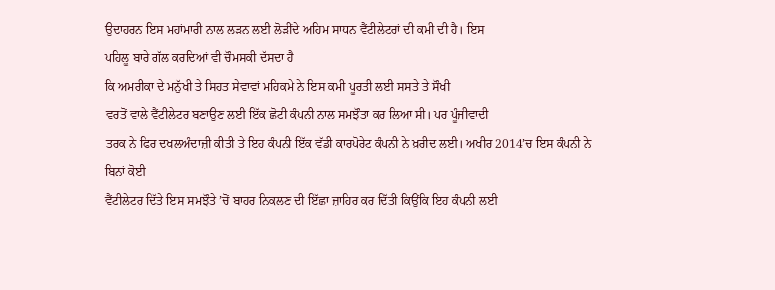ਉਦਾਹਰਨ ਇਸ ਮਹਾਂਮਾਰੀ ਨਾਲ ਲੜਨ ਲਈ ਲੋੜੀਂਦੇ ਅਹਿਮ ਸਾਧਨ ਵੈਂਟੀਲੇਟਰਾਂ ਦੀ ਕਮੀ ਦੀ ਹੈ। ਇਸ
ਪਹਿਲੂ ਬਾਰੇ ਗੱਲ ਕਰਦਿਆਂ ਵੀ ਚੌਮਸਕੀ ਦੱਸਦਾ ਹੈ
ਕਿ ਅਮਰੀਕਾ ਦੇ ਮਨੁੱਖੀ ਤੇ ਸਿਹਤ ਸੇਵਾਵਾਂ ਮਹਿਕਮੇ ਨੇ ਇਸ ਕਮੀ ਪੂਰਤੀ ਲਈ ਸਸਤੇ ਤੇ ਸੌਖੀ
ਵਰਤੋਂ ਵਾਲੇ ਵੈਂਟੀਲੇਟਰ ਬਣਾਉਣ ਲਈ ਇੱਕ ਛੋਟੀ ਕੰਪਨੀ ਨਾਲ ਸਮਝੌਤਾ ਕਰ ਲਿਆ ਸੀ। ਪਰ ਪੂੰਜੀਵਾਦੀ
ਤਰਕ ਨੇ ਫਿਰ ਦਖਲਅੰਦਾਜ਼ੀ ਕੀਤੀ ਤੇ ਇਹ ਕੰਪਨੀ ਇੱਕ ਵੱਡੀ ਕਾਰਪੋਰੇਟ ਕੰਪਨੀ ਨੇ ਖ਼ਰੀਦ ਲਈ। ਅਖੀਰ 2014’ਚ ਇਸ ਕੰਪਨੀ ਨੇ ਬਿਨਾਂ ਕੋਈ
ਵੈਂਟੀਲੇਟਰ ਦਿੱਤੇ ਇਸ ਸਮਝੌਤੇ ’ਚੋਂ ਬਾਹਰ ਨਿਕਲਣ ਦੀ ਇੱਛਾ ਜ਼ਾਹਿਰ ਕਰ ਦਿੱਤੀ ਕਿਉਂਕਿ ਇਹ ਕੰਪਨੀ ਲਈ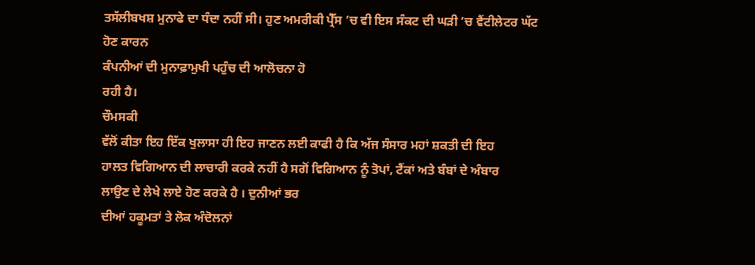ਤਸੱਲੀਬਖਸ਼ ਮੁਨਾਫੇ ਦਾ ਧੰਦਾ ਨਹੀਂ ਸੀ। ਹੁਣ ਅਮਰੀਕੀ ਪ੍ਰੈੱਸ ’ਚ ਵੀ ਇਸ ਸੰਕਟ ਦੀ ਘੜੀ ’ਚ ਵੈਂਟੀਲੇਟਰ ਘੱਟ ਹੋਣ ਕਾਰਨ
ਕੰਪਨੀਆਂ ਦੀ ਮੁਨਾਫ਼ਾਮੁਖੀ ਪਹੁੰਚ ਦੀ ਆਲੋਚਨਾ ਹੋ
ਰਹੀ ਹੈ।
ਚੌਮਸਕੀ
ਵੱਲੋਂ ਕੀਤਾ ਇਹ ਇੱਕ ਖੁਲਾਸਾ ਹੀ ਇਹ ਜਾਣਨ ਲਈ ਕਾਫੀ ਹੈ ਕਿ ਅੱਜ ਸੰਸਾਰ ਮਹਾਂ ਸ਼ਕਤੀ ਦੀ ਇਹ
ਹਾਲਤ ਵਿਗਿਆਨ ਦੀ ਲਾਚਾਰੀ ਕਰਕੇ ਨਹੀਂ ਹੈ ਸਗੋਂ ਵਿਗਿਆਨ ਨੂੰ ਤੋਪਾਂ, ਟੈਂਕਾਂ ਅਤੇ ਬੰਬਾਂ ਦੇ ਅੰਬਾਰ
ਲਾਉਣ ਦੇ ਲੇਖੇ ਲਾਏ ਹੋਣ ਕਰਕੇ ਹੈ । ਦੁਨੀਆਂ ਭਰ
ਦੀਆਂ ਹਕੂਮਤਾਂ ਤੇ ਲੋਕ ਅੰਦੋਲਨਾਂ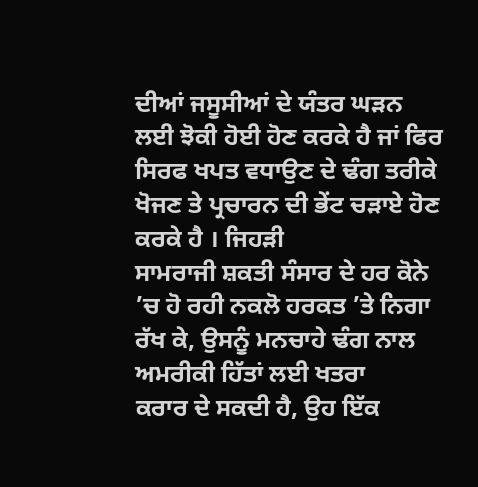ਦੀਆਂ ਜਸੂਸੀਆਂ ਦੇ ਯੰਤਰ ਘੜਨ ਲਈ ਝੋਕੀ ਹੋਈ ਹੋਣ ਕਰਕੇ ਹੈ ਜਾਂ ਫਿਰ
ਸਿਰਫ ਖਪਤ ਵਧਾਉਣ ਦੇ ਢੰਗ ਤਰੀਕੇ ਖੋਜਣ ਤੇ ਪ੍ਰਚਾਰਨ ਦੀ ਭੇਂਟ ਚੜਾਏ ਹੋਣ ਕਰਕੇ ਹੈ । ਜਿਹੜੀ
ਸਾਮਰਾਜੀ ਸ਼ਕਤੀ ਸੰਸਾਰ ਦੇ ਹਰ ਕੋਨੇ ’ਚ ਹੋ ਰਹੀ ਨਕਲੋ ਹਰਕਤ ’ਤੇ ਨਿਗਾ ਰੱਖ ਕੇ, ਉਸਨੂੰ ਮਨਚਾਹੇ ਢੰਗ ਨਾਲ ਅਮਰੀਕੀ ਹਿੱਤਾਂ ਲਈ ਖਤਰਾ
ਕਰਾਰ ਦੇ ਸਕਦੀ ਹੈ, ਉਹ ਇੱਕ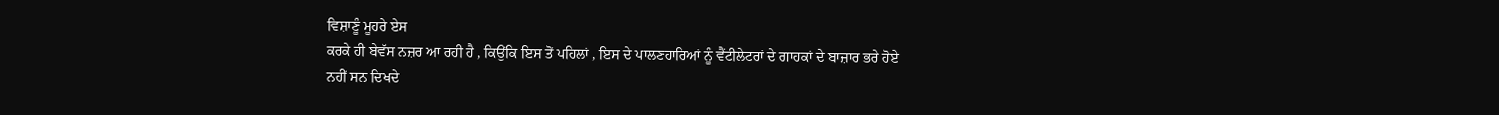ਵਿਸ਼ਾਣੂੰ ਮੂਹਰੇ ਏਸ
ਕਰਕੇ ਹੀ ਬੇਵੱਸ ਨਜ਼ਰ ਆ ਰਹੀ ਹੈ , ਕਿਉਂਕਿ ਇਸ ਤੋਂ ਪਹਿਲਾਂ , ਇਸ ਦੇ ਪਾਲਣਹਾਰਿਆਂ ਨੂੰ ਵੈਂਟੀਲੇਟਰਾਂ ਦੇ ਗਾਹਕਾਂ ਦੇ ਬਾਜ਼ਾਰ ਭਰੇ ਹੋਏ
ਨਹੀਂ ਸਨ ਦਿਖਦੇ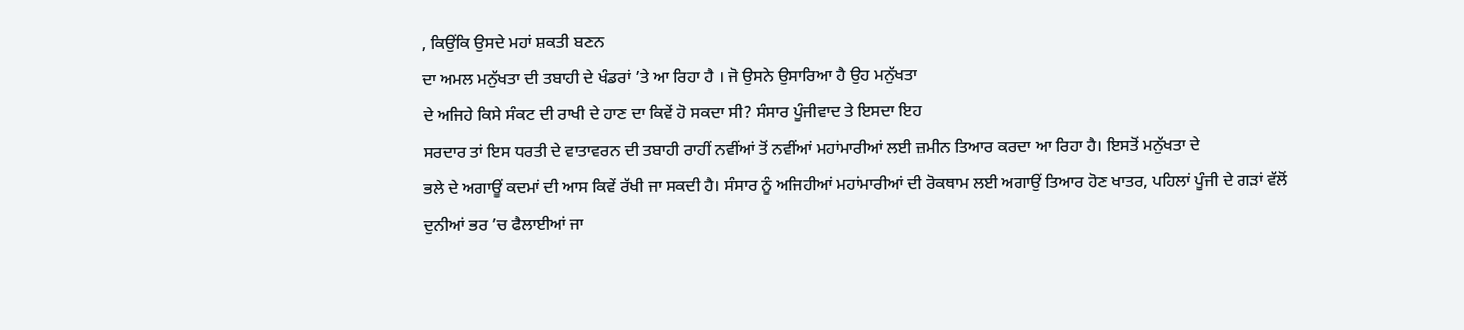, ਕਿਉਂਕਿ ਉਸਦੇ ਮਹਾਂ ਸ਼ਕਤੀ ਬਣਨ
ਦਾ ਅਮਲ ਮਨੁੱਖਤਾ ਦੀ ਤਬਾਹੀ ਦੇ ਖੰਡਰਾਂ ’ਤੇ ਆ ਰਿਹਾ ਹੈ । ਜੋ ਉਸਨੇ ਉਸਾਰਿਆ ਹੈ ਉਹ ਮਨੁੱਖਤਾ
ਦੇ ਅਜਿਹੇ ਕਿਸੇ ਸੰਕਟ ਦੀ ਰਾਖੀ ਦੇ ਹਾਣ ਦਾ ਕਿਵੇਂ ਹੋ ਸਕਦਾ ਸੀ? ਸੰਸਾਰ ਪੂੰਜੀਵਾਦ ਤੇ ਇਸਦਾ ਇਹ
ਸਰਦਾਰ ਤਾਂ ਇਸ ਧਰਤੀ ਦੇ ਵਾਤਾਵਰਨ ਦੀ ਤਬਾਹੀ ਰਾਹੀਂ ਨਵੀਂਆਂ ਤੋਂ ਨਵੀਂਆਂ ਮਹਾਂਮਾਰੀਆਂ ਲਈ ਜ਼ਮੀਨ ਤਿਆਰ ਕਰਦਾ ਆ ਰਿਹਾ ਹੈ। ਇਸਤੋਂ ਮਨੁੱਖਤਾ ਦੇ
ਭਲੇ ਦੇ ਅਗਾਊਂ ਕਦਮਾਂ ਦੀ ਆਸ ਕਿਵੇਂ ਰੱਖੀ ਜਾ ਸਕਦੀ ਹੈ। ਸੰਸਾਰ ਨੂੰ ਅਜਿਹੀਆਂ ਮਹਾਂਮਾਰੀਆਂ ਦੀ ਰੋਕਥਾਮ ਲਈ ਅਗਾਉਂ ਤਿਆਰ ਹੋਣ ਖਾਤਰ, ਪਹਿਲਾਂ ਪੂੰਜੀ ਦੇ ਗੜਾਂ ਵੱਲੋਂ
ਦੁਨੀਆਂ ਭਰ ’ਚ ਫੈਲਾਈਆਂ ਜਾ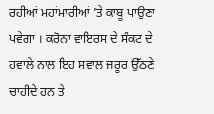ਰਹੀਆਂ ਮਹਾਂਮਾਰੀਆਂ ’ਤੇ ਕਾਬੂ ਪਾਉਣਾ ਪਵੇਗਾ । ਕਰੋਨਾ ਵਾਇਰਸ ਦੇ ਸੰਕਟ ਦੇ
ਹਵਾਲੇ ਨਾਲ ਇਹ ਸਵਾਲ ਜਰੂਰ ਉੱਠਣੇ ਚਾਹੀਦੇ ਹਨ ਤੇ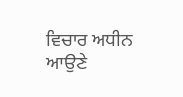ਵਿਚਾਰ ਅਧੀਨ ਆਉਣੇ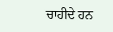ਚਾਹੀਦੇ ਹਨ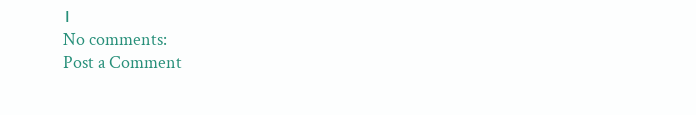।
No comments:
Post a Comment